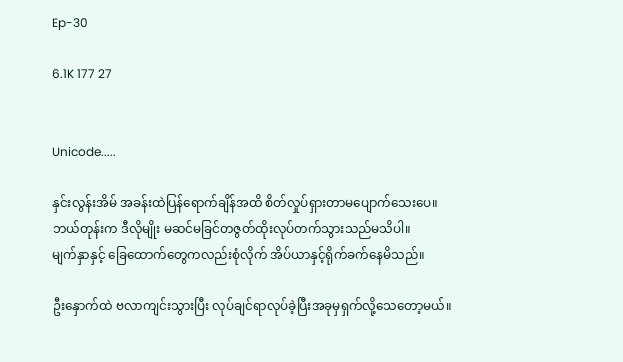Ep-30

6.1K 177 27


Unicode.....

နှင်းလွန်းအိမ် အခန်းထဲပြန်ရောက်ချိန်အထိ စိတ်လှုပ်ရှားတာမပျောက်သေးပေ။
ဘယ်တုန်းက ဒီလိုမျိုး မဆင်မခြင်တဇွတ်ထိုးလုပ်တက်သွားသည်မသိပါ။
မျက်နှာနှင့် ခြေထောက်တွေကလည်းစုံလိုက် အိပ်ယာနှင့်ရိုက်ခက်နေမိသည်။

ဦးနှောက်ထဲ ဗလာကျင်းသွားပြီး လုပ်ချင်ရာလုပ်ခဲ့ပြီးအခုမှရှက်လို့သေတော့မယ်။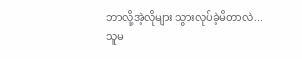ဘာလို့အဲ့လိုများ သွားလုပ်ခဲ့မိတာလဲ...
သူမ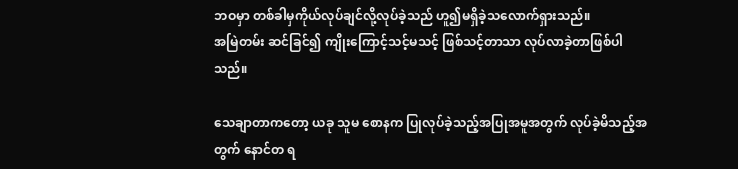ဘဝမှာ တစ်ခါမှကိုယ်လုပ်ချင်လို့လုပ်ခဲ့သည် ဟူ၍မရှိခဲ့သလောက်ရှားသည်။
အမြဲတမ်း ဆင်ခြင်၍ ကျိုးကြောင့်သင့်မသင့် ဖြစ်သင့်တာသာ လုပ်လာခဲ့တာဖြစ်ပါသည်။

သေချာတာကတော့ ယခု သူမ စောနက ပြုလုပ်ခဲ့သည့်အပြုအမူအတွက် လုပ်ခဲ့မိသည့်အတွက် နောင်တ ရ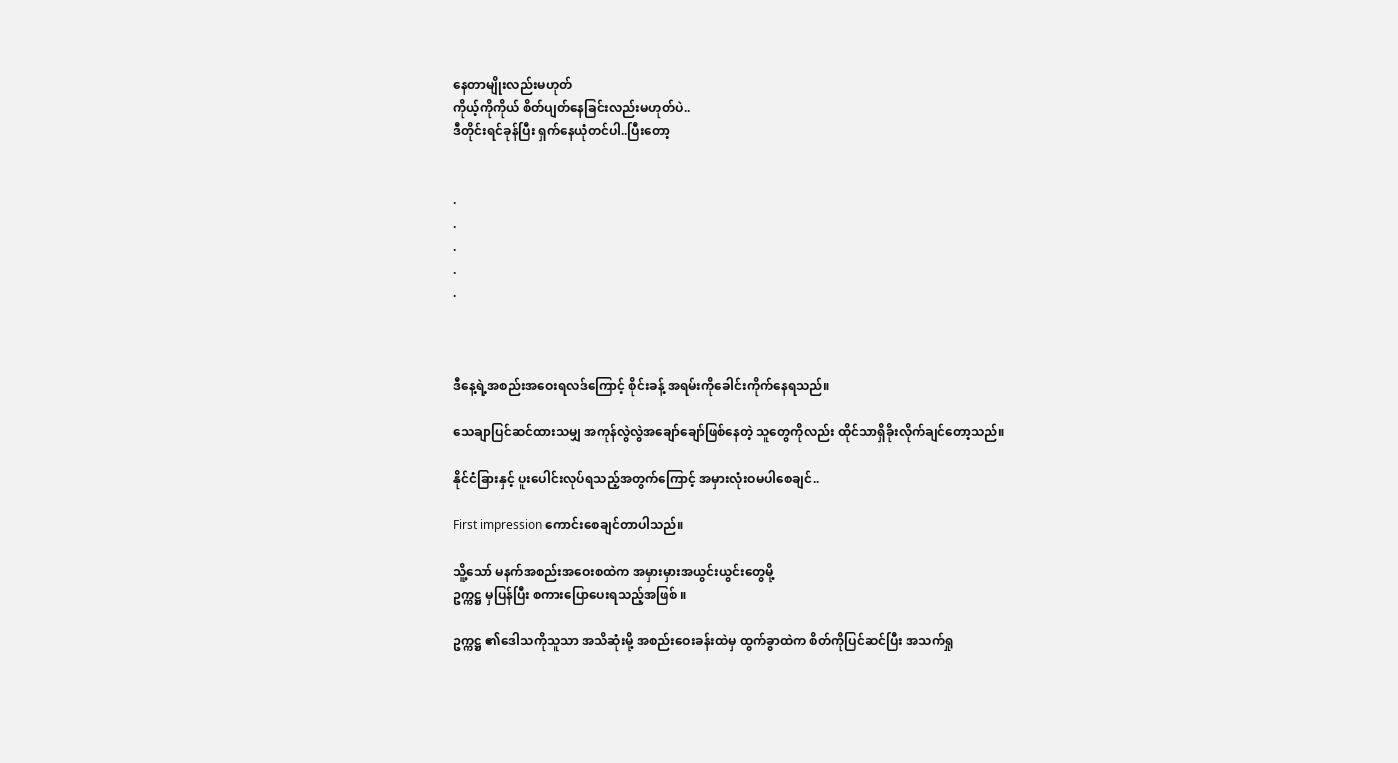နေတာမျိုးလည်းမဟုတ်
ကိုယ့်ကိုကိုယ် စိတ်ပျတ်နေခြင်းလည်းမဟုတ်ပဲ..
ဒီတိုင်းရင်ခုန်ပြီး ရှက်နေယုံတင်ပါ..ပြီးတော့


.
.
.
.
.



ဒီနေ့ရဲ့အစည်းအဝေးရလဒ်ကြောင့် စိုင်းခန့် အရမ်းကိုခေါင်းကိုက်နေရသည်။

သေချာပြင်ဆင်ထားသမျှ အကုန်လွဲလွဲအချော်ချော်ဖြစ်နေတဲ့ သူတွေကိုလည်း ထိုင်သာရှိခိုးလိုက်ချင်တော့သည်။

နိုင်ငံခြားနှင့် ပူးပေါင်းလုပ်ရသည့်အတွက်ကြောင့် အမှားလုံးဝမပါစေချင်..

First impression ကောင်းစေချင်တာပါသည်။

သိူ့သော် မနက်အစည်းအဝေးစထဲက အမှားမှားအယွင်းယွင်းတွေမို့
ဥက္ကဋ္ဌ မှပြန်ပြီး စကားပြောပေးရသည့်အဖြစ် ။

ဥက္ကဋ္ဌ ၏ဒေါသကိုသူသာ အသိဆုံးမို့ အစည်းဝေးခန်းထဲမှ ထွက်ခွာထဲက စိတ်ကိုပြင်ဆင်ပြီး အသက်ရှု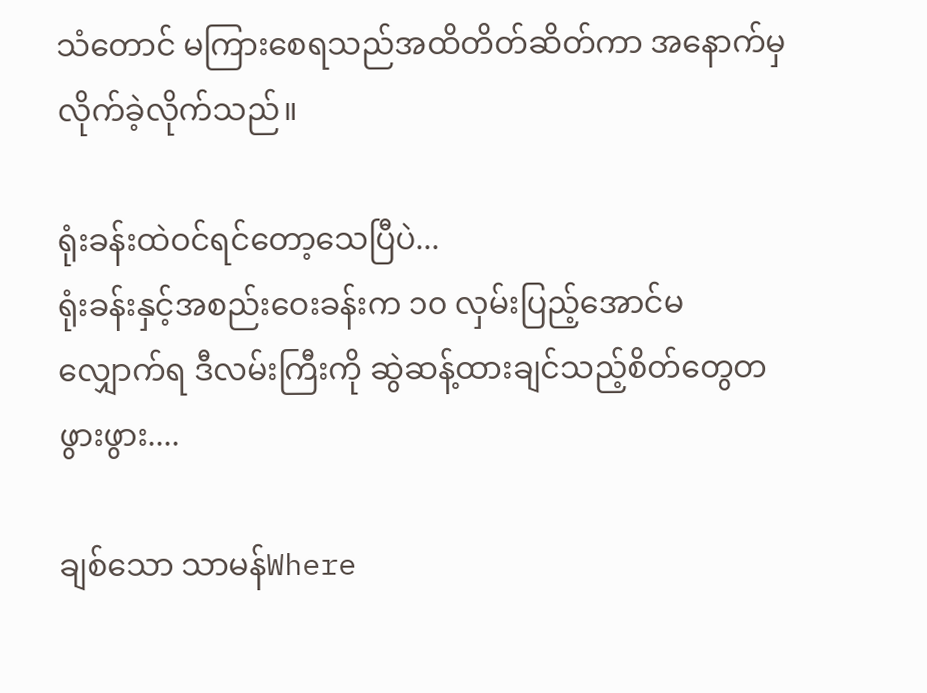သံတောင် မကြားစေရသည်အထိတိတ်ဆိတ်ကာ အနောက်မှလိုက်ခဲ့လိုက်သည်။

ရုံးခန်းထဲဝင်ရင်တော့သေပြီပဲ...
ရုံးခန်းနှင့်အစည်းဝေးခန်းက ၁၀ လှမ်းပြည့်အောင်မလျှောက်ရ ဒီလမ်းကြီးကို ဆွဲဆန့်ထားချင်သည့်စိတ်တွေတဖွားဖွား....

ချစ်သော သာမန်Where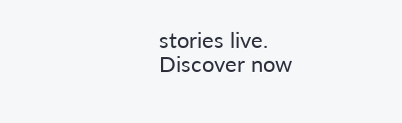stories live. Discover now